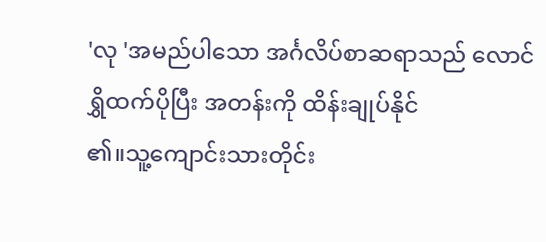'လု 'အမည်ပါသော အင်္ဂလိပ်စာဆရာသည် လောင်ရွှိထက်ပိုပြီး အတန်းကို ထိန်းချုပ်နိုင်
၏။သူ့ကျောင်းသားတိုင်း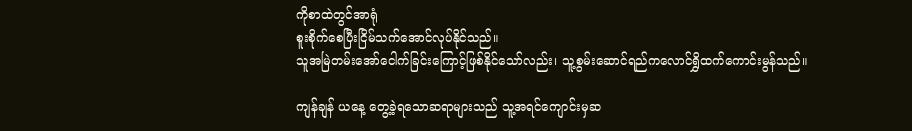ကိုစာထဲတွင်အာရုံ
စူးစိုက်စေပြီးငြိမ်သက်အောင်လုပ်နိုင်သည်။
သူအမြဲတမ်းအော်ငေါက်ခြင်းကြောင့်ဖြစ်နိုင်သော်လည်း၊ သူ့စွမ်းဆောင်ရည်ကလောင်ရွှိထက်ကောင်းမွန်သည်။

ကျန်ချန် ယနေ့ တွေ့ခဲ့ရသောဆရာများသည် သူ့အရင်ကျောင်းမှဆ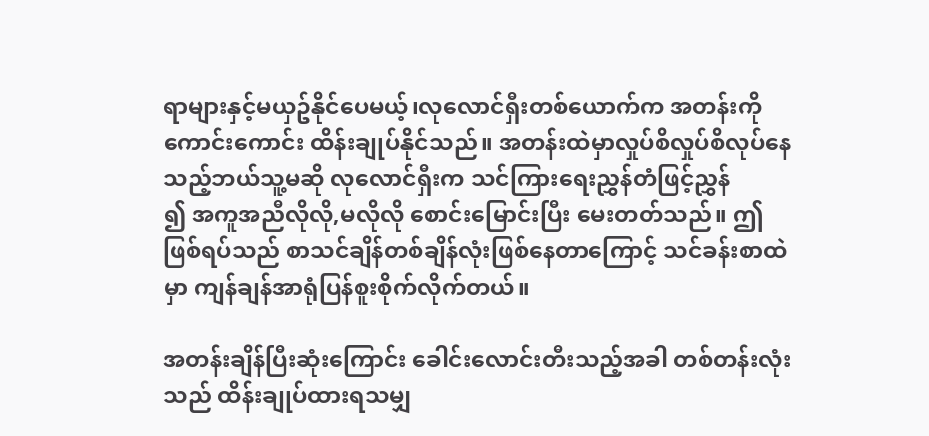ရာများနှင့်မယှဥ်နိုင်ပေမယ့်၊လုလောင်ရှီးတစ်ယောက်က အတန်းကို ကောင်းကောင်း ထိန်းချုပ်နိုင်သည်။ အတန်းထဲမှာလှုပ်စိလှုပ်စိလုပ်နေသည့်ဘယ်သူ့မဆို လုလောင်ရှီးက သင်ကြားရေးညွှန်တံဖြင့်ညွှန်
၍ အကူအညီလိုလို,မလိုလို စောင်းမြောင်းပြီး မေးတတ်သည်။ ဤဖြစ်ရပ်သည် စာသင်ချိန်တစ်ချိန်လုံးဖြစ်နေတာကြောင့် သင်ခန်းစာထဲမှာ ကျန်ချန်အာရုံပြန်စူးစိုက်လိုက်တယ်။

အတန်းချိန်ပြီးဆုံးကြောင်း ခေါင်းလောင်းတီးသည့်အခါ တစ်တန်းလုံးသည် ထိန်းချုပ်ထားရသမျှ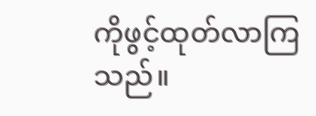ကိုဖွင့်ထုတ်လာကြသည်။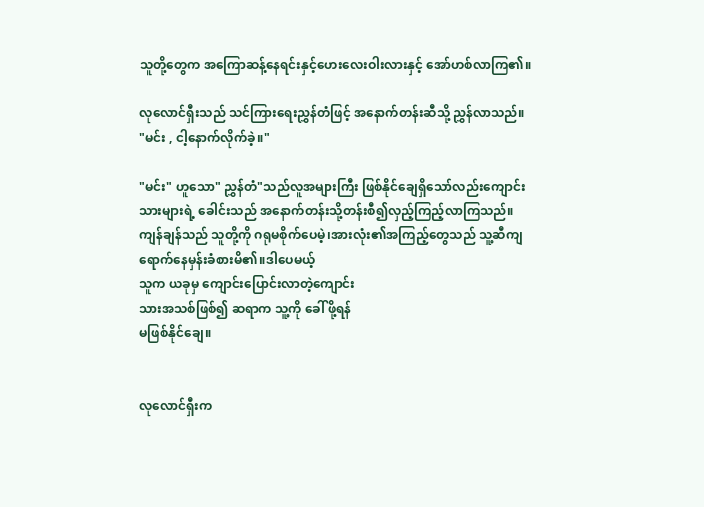သူတို့တွေက အကြောဆန့်နေရင်းနှင့်ဟေးလေးဝါးလားနှင့် အော်ဟစ်လာကြ၏။

လုလောင်ရှီးသည် သင်ကြားရေးညွှန်တံဖြင့် အနောက်တန်းဆီသို့ ညွှန်လာသည်။
"မင်း , ငါ့နောက်လိုက်ခဲ့။"

"မင်း" ဟူသော" ညွှန်တံ"သည်လူအများကြီး ဖြစ်နိုင်ချေရှိသော်လည်းကျောင်းသားများရဲ့ ခေါင်းသည် အနောက်တန်းသို့တန်းစီ၍လှည့်ကြည့်လာကြသည်။ ကျန်ချန်သည် သူတို့ကို ဂရုမစိုက်ပေမဲ့၊အားလုံး၏အကြည့်တွေသည် သူ့ဆီကျရောက်နေမှန်းခံစားမိ၏။ဒါပေမယ့်
သူက ယခုမှ ကျောင်းပြောင်းလာတဲ့ကျောင်း
သားအသစ်ဖြစ်၍ ဆရာက သူ့ကို ခေါ် ဖို့ရန်
မဖြစ်နိုင်ချေ။


လုလောင်ရှီးက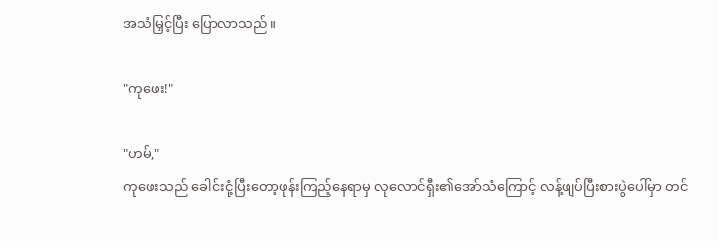အသံမြှင့်ပြီး ပြောလာသည်။

"ကုဖေး!"

"ဟမ်,"
ကုဖေးသည် ခေါင်းငုံ့ပြီးတော့ဖုန်းကြည့်နေရာမှ လုလောင်ရှီး၏အော်သံကြောင့် လန့်ဖျပ်ပြီးစားပွဲပေါ်မှာ တင်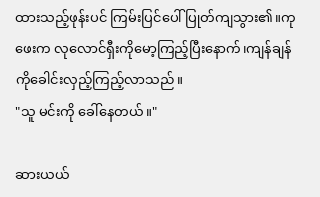ထားသည့်ဖုန်းပင် ကြမ်းပြင်ပေါ် ပြုတ်ကျသွား၏။ကုဖေးက လုလောင်ရှီးကိုမော့ကြည့်ပြီးနောက်၊ကျန်ချန်ကိုခေါင်းလှည့်ကြည့်လာသည်။
"သူ မင်းကို ခေါ်နေတယ်။"

ဆားယယ်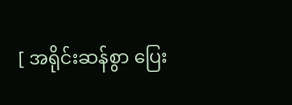[ အရိုင်းဆန်စွာ ပြေး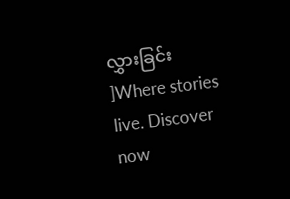လွှားခြင်း ]Where stories live. Discover now